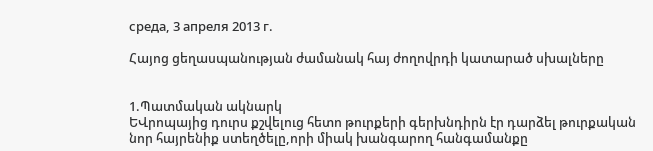среда, 3 апреля 2013 г.

Հայոց ցեղասպանության ժամանակ հայ ժողովրդի կատարած սխալները


1.Պատմական ակնարկ
ԵՎրոպայից դուրս քշվելուց հետո թուրքերի գերխնդիրն էր դարձել թուրքական նոր հայրենիք ստեղծելը,որի միակ խանգարող հանգամանքը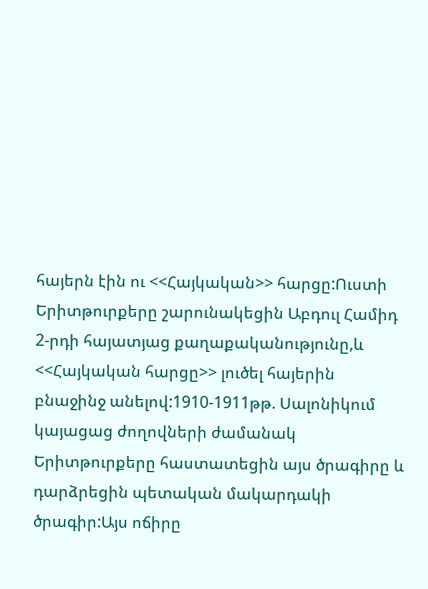հայերն էին ու <<Հայկական>> հարցը:Ուստի Երիտթուրքերը շարունակեցին Աբդուլ Համիդ 2-րդի հայատյաց քաղաքականությունը,և <<Հայկական հարցը>> լուծել հայերին բնաջինջ անելով:1910-1911թթ. Սալոնիկում կայացաց ժողովների ժամանակ Երիտթուրքերը հաստատեցին այս ծրագիրը և դարձրեցին պետական մակարդակի ծրագիր:Այս ոճիրը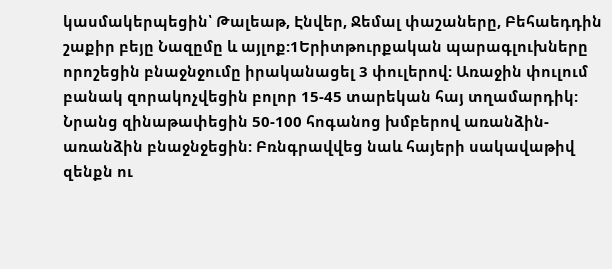կասմակերպեցին՝ Թալեաթ, Էնվեր, Ջեմալ փաշաները, Բեհաեդդին շաքիր բեյը Նազըմը և այլոք:1Երիտթուրքական պարագլուխները որոշեցին բնաջնջումը իրականացել 3 փուլերով: Առաջին փուլում բանակ զորակոչվեցին բոլոր 15-45 տարեկան հայ տղամարդիկ: Նրանց զինաթափեցին 50-100 հոգանոց խմբերով առանձին-առանձին բնաջնջեցին: Բռնգրավվեց նաև հայերի սակավաթիվ զենքն ու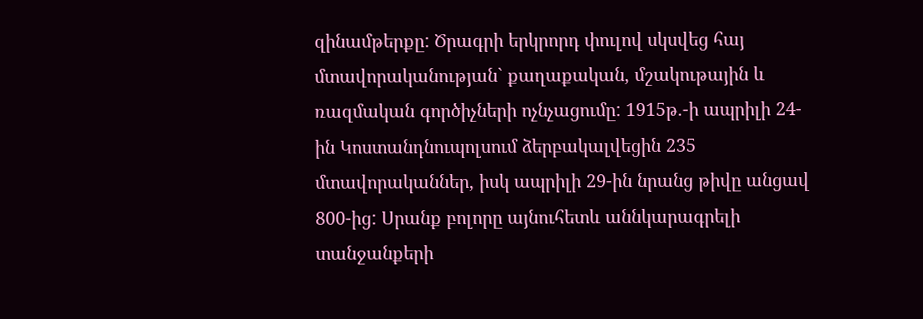զինամթերքը: Ծրագրի երկրորդ փուլով սկսվեց հայ մտավորականության` քաղաքական, մշակութային և ռազմական գործիչների ոչնչացումը: 1915թ.-ի ապրիլի 24-ին Կոստանդնուպոլսում ձերբակալվեցին 235 մտավորականներ, իսկ ապրիլի 29-ին նրանց թիվը անցավ 800-ից: Սրանք բոլորը այնուհետև աննկարագրելի տանջանքերի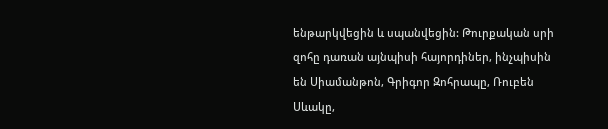ենթարկվեցին և սպանվեցին: Թուրքական սրի զոհը դառան այնպիսի հայորդիներ, ինչպիսին են Սիամանթոն, Գրիգոր Զոհրապը, Ռուբեն Սևակը,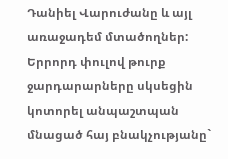Դանիել Վարուժանը և այլ առաջադեմ մտածողներ:
Երրորդ փուլով թուրք ջարդարարները սկսեցին կոտորել անպաշտպան մնացած հայ բնակչությանը`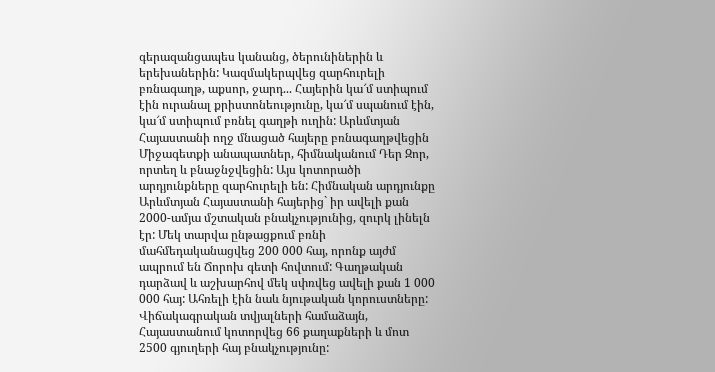գերազանցապես կանանց, ծերունիներին և երեխաներին: Կազմակերպվեց զարհուրելի բռնագաղթ, աքսոր, ջարդ... Հայերին կա՜մ ստիպում էին ուրանալ քրիստոնեությունը, կա՜մ սպանում էին, կա՜մ ստիպում բռնել գաղթի ուղին: Արևմտյան Հայաստանի ողջ մնացած հայերը բռնագաղթվեցին Միջագետքի անապատներ, հիմնականում Դեր Զոր, որտեղ և բնաջնջվեցին: Այս կոտորածի արդյունքները զարհուրելի են: Հիմնական արդյունքը Արևմտյան Հայաստանի հայերից` իր ավելի քան 2000-ամյա մշտական բնակչությունից, զուրկ լինելն էր: Մեկ տարվա ընթացքում բռնի մահմեդականացվեց 200 000 հայ, որոնք այժմ ապրում են Ճորոխ գետի հովտում: Գաղթական դարձավ և աշխարհով մեկ սփռվեց ավելի քան 1 000 000 հայ: Ահռելի էին նաև նյութական կորուստները: Վիճակագրական տվյալների համաձայն, Հայաստանում կոտորվեց 66 քաղաքների և մոտ 2500 գյուղերի հայ բնակչությունը: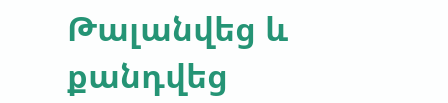Թալանվեց և քանդվեց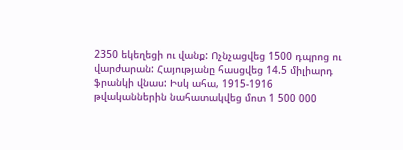2350 եկեղեցի ու վանք: Ոչնչացվեց 1500 դպրոց ու վարժարան: Հայությանը հասցվեց 14.5 միլիարդ ֆրանկի վնաս: Իսկ ահա, 1915-1916 թվականներին նահատակվեց մոտ 1 500 000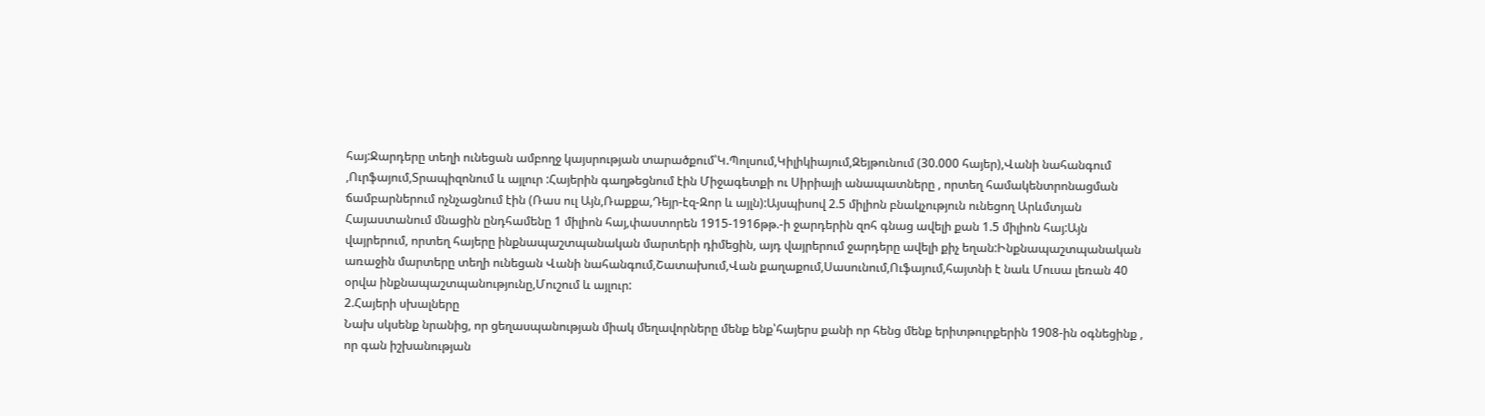հայ:Ջարդերը տեղի ունեցան ամբողջ կայսրության տարածքում՝Կ.Պոլսում,Կիլիկիայում,Զեյթունում (30.000 հայեր),Վանի նահանգում ,Ուրֆայում,Տրապիզոնում և այլուր :Հայերին գաղթեցնում էին Միջագետքի ու Սիրիայի անապատները , որտեղ համակենտրոնացման ճամբարներում ոչնչացնում էին (Ռաս ուլ Այն,Ռաքքա,Դեյր-էզ-Զոր և այլն):Այսպիսով 2.5 միլիոն բնակչություն ունեցող Արևմտյան Հայաստանում մնացին ընդհամենը 1 միլիոն հայ,փաստորեն 1915-1916թթ.-ի ջարդերին զոհ գնաց ավելի քան 1.5 միլիոն հայ:Այն վայրերում, որտեղ հայերը ինքնապաշտպանական մարտերի դիմեցին, այդ վայրերում ջարդերը ավելի քիչ եղան:Ինքնապաշտպանական առաջին մարտերը տեղի ունեցան Վանի նահանգում,Շատախում,Վան քաղաքում,Սասունում,Ուֆայում,հայտնի է նաև Մուսա լեռան 40 օրվա ինքնապաշտպանությունը,Մուշում և այլուր:
2.Հայերի սխալները
Նախ սկսենք նրանից, որ ցեղասպանության միակ մեղավորները մենք ենք՝հայերս քանի որ հենց մենք երիտթուրքերին 1908-ին օգնեցինք , որ գան իշխանության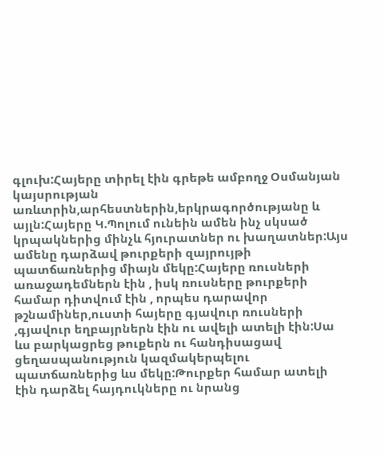գլուխ:Հայերը տիրել էին գրեթե ամբողջ Օսմանյան կայսրության առևտրին,արհեստներին,երկրագործությանը և այլն:Հայերը Կ.Պոլում ունեին ամեն ինչ սկսած կրպակներից մինչև հյուրատներ ու խաղատներ:Այս ամենը դարձավ թուրքերի զայրույթի պատճառներից միայն մեկը:Հայերը ռուսների առաջադեմներն էին , իսկ ռուսները թուրքերի համար դիտվում էին , որպես դարավոր թշնամիներ,ուստի հայերը գյավուր ռուսների ,գյավուր եղբայրներն էին ու ավելի ատելի էին:Սա ևս բարկացրեց թուքերն ու հանդիսացավ ցեղասպանություն կազմակերպելու պատճառներից ևս մեկը:Թուրքեր համար ատելի էին դարձել հայդուկները ու նրանց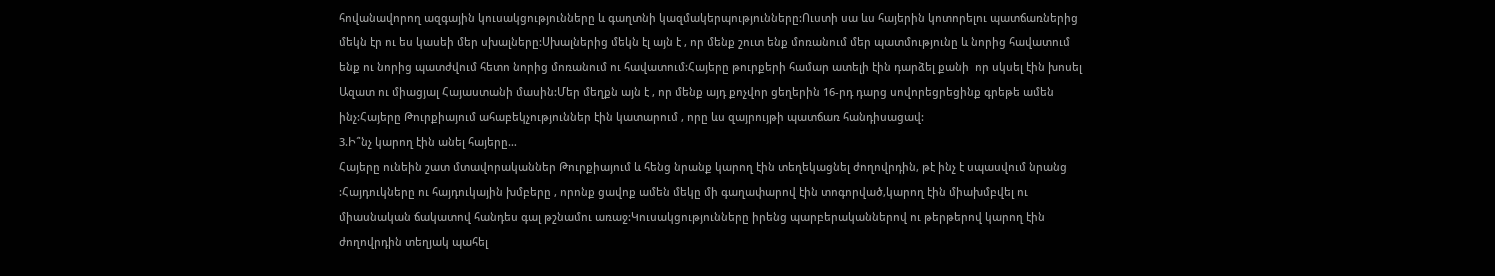հովանավորող ազգային կուսակցությունները և գաղտնի կազմակերպությունները:Ուստի սա ևս հայերին կոտորելու պատճառներից մեկն էր ու ես կասեի մեր սխալները:Սխալներից մեկն էլ այն է , որ մենք շուտ ենք մոռանում մեր պատմությունը և նորից հավատում ենք ու նորից պատժվում հետո նորից մոռանում ու հավատում:Հայերը թուրքերի համար ատելի էին դարձել քանի  որ սկսել էին խոսել Ազատ ու միացյալ Հայաստանի մասին:Մեր մեղքն այն է , որ մենք այդ քոչվոր ցեղերին 16-րդ դարց սովորեցրեցինք գրեթե ամեն ինչ:Հայերը Թուրքիայում ահաբեկչություններ էին կատարում , որը ևս զայրույթի պատճառ հանդիսացավ:
3.Ի՞նչ կարող էին անել հայերը…
Հայերը ունեին շատ մտավորականներ Թուրքիայում և հենց նրանք կարող էին տեղեկացնել ժողովրդին, թէ ինչ է սպասվում նրանց :Հայդուկները ու հայդուկային խմբերը , որոնք ցավոք ամեն մեկը մի գաղափարով էին տոգորված,կարող էին միախմբվել ու միասնական ճակատով հանդես գալ թշնամու առաջ:Կուսակցությունները իրենց պարբերականներով ու թերթերով կարող էին ժողովրդին տեղյակ պահել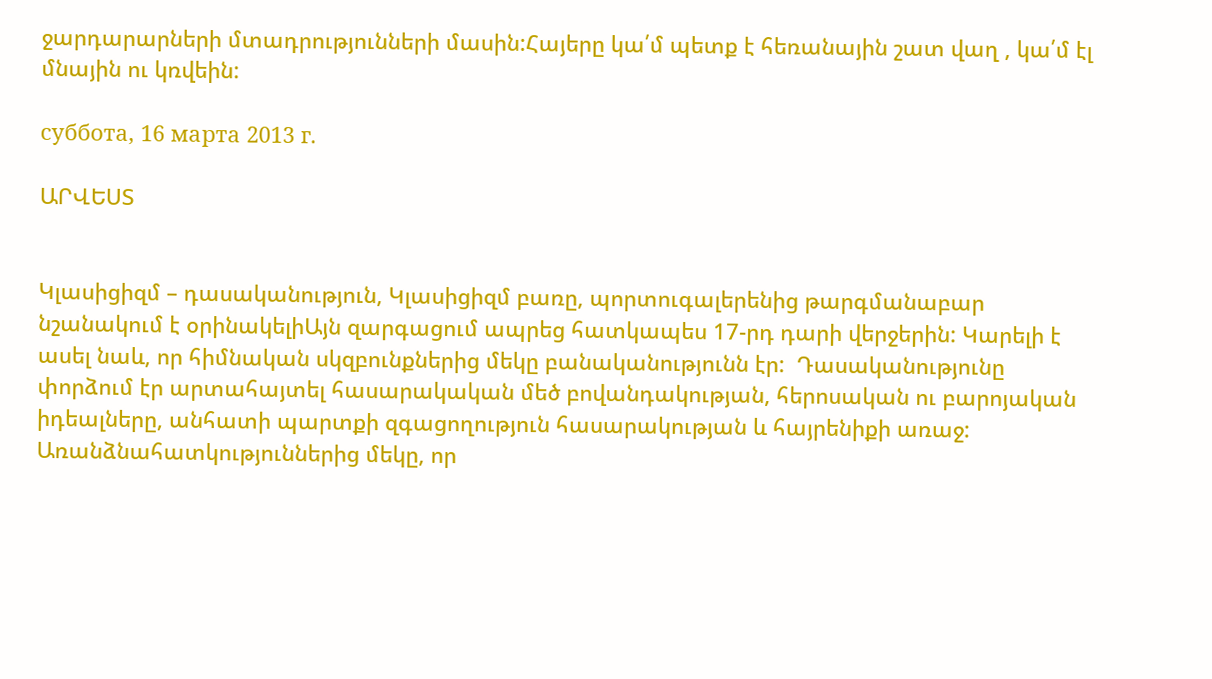ջարդարարների մտադրությունների մասին:Հայերը կա՛մ պետք է հեռանային շատ վաղ , կա՛մ էլ մնային ու կռվեին:

суббота, 16 марта 2013 г.

ԱՐՎԵՍՏ


Կլասիցիզմ – դասականություն, Կլասիցիզմ բառը, պորտուգալերենից թարգմանաբար նշանակում է օրինակելիԱյն զարգացում ապրեց հատկապես 17-րդ դարի վերջերին: Կարելի է ասել նաև, որ հիմնական սկզբունքներից մեկը բանականությունն էր:  Դասականությունը փորձում էր արտահայտել հասարակական մեծ բովանդակության, հերոսական ու բարոյական իդեալները, անհատի պարտքի զգացողություն հասարակության և հայրենիքի առաջ: Առանձնահատկություններից մեկը, որ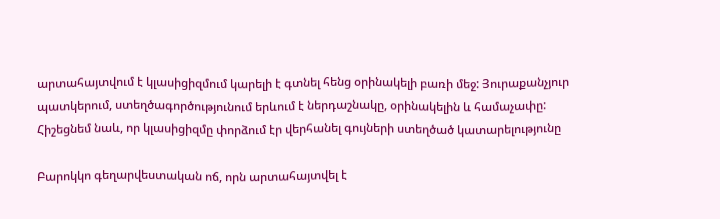արտահայտվում է կլասիցիզմում կարելի է գտնել հենց օրինակելի բառի մեջ: Յուրաքանչյուր պատկերում, ստեղծագործությունում երևում է ներդաշնակը, օրինակելին և համաչափը: Հիշեցնեմ նաև, որ կլասիցիզմը փորձում էր վերհանել գույների ստեղծած կատարելությունը

Բարոկկո գեղարվեստական ոճ, որն արտահայտվել է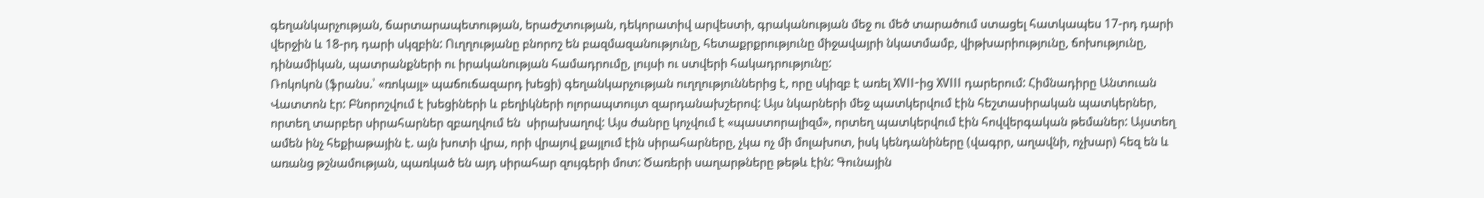գեղանկարչության, ճարտարապետության, երաժշտության, դեկորատիվ արվեստի, գրականության մեջ ու մեծ տարածում ստացել հատկապես 17-րդ դարի վերջին և 18-րդ դարի սկզբին: Ուղղությանը բնորոշ են բազմազանությունը, հետաքրքրությունը միջավայրի նկատմամբ, վիթխարիությունը, ճոխությունը, դինամիկան, պատրանքների ու իրականության համադրումը, լույսի ու ստվերի հակադրությունը:
Ռոկոկոն (ֆրանս.՝ «ռոկայլ» պաճուճազարդ խեցի) գեղանկարչության ուղղություններից է, որը սկիզբ է առել XVII-ից XVIII դարերում: Հիմնադիրը Անտուան Վատտոն էր: Բնորոշվում է խեցիների և բեղիկների ոլորապտույտ զարդանախշերով: Այս նկարների մեջ պատկերվում էին հեշտասիրական պատկերներ, որտեղ տարբեր սիրահարներ զբաղվում են  սիրախաղով: Այս ժանրը կոչվում է «պաստորալիզմ», որտեղ պատկերվում էին հովվերգական թեմաներ: Այստեղ ամեն ինչ հեքիաթային է. այն խոտի վրա, որի վրայով քայլում էին սիրահարները, չկա ոչ մի մոլախոտ, իսկ կենդանիները (վագրր, աղավնի, ոչխար) հեզ են և առանց թշնամության, պառկած են այդ սիրահար զույգերի մոտ: Ծառերի սաղարթները թեթև էին: Գունային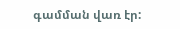գամման վառ էր: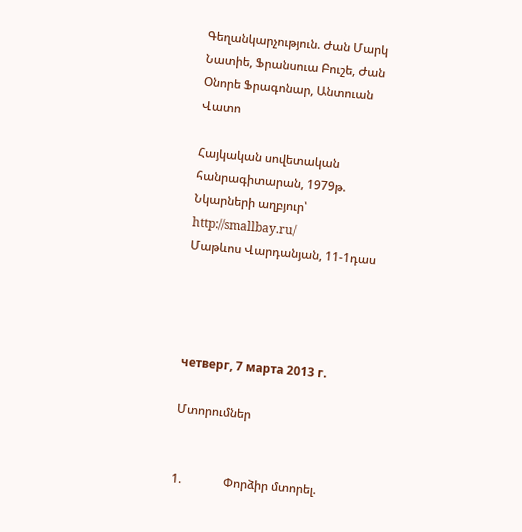Գեղանկարչություն. Ժան Մարկ Նատիե, Ֆրանսուա Բուշե, Ժան Օնորե Ֆրագոնար, Անտուան Վատո

Հայկական սովետական հանրագիտարան, 1979թ.
Նկարների աղբյուր՝ http://smallbay.ru/
Մաթևոս Վարդանյան, 11-1դաս




четверг, 7 марта 2013 г.

Մտորումներ


1.              Փորձիր մտորել.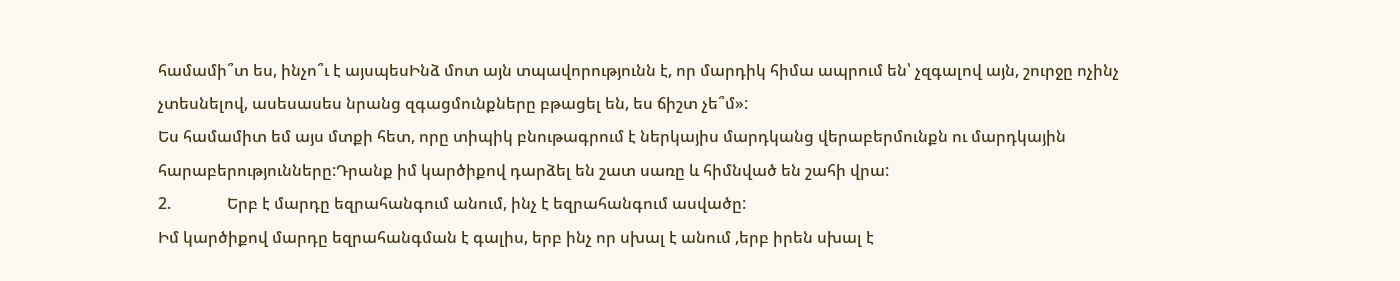համամի՞տ ես, ինչո՞ւ է այսպեսԻնձ մոտ այն տպավորությունն է, որ մարդիկ հիմա ապրում են՝ չզգալով այն, շուրջը ոչինչ չտեսնելով, ասեսասես նրանց զգացմունքները բթացել են, ես ճիշտ չե՞մ»:
Ես համամիտ եմ այս մտքի հետ, որը տիպիկ բնութագրում է ներկայիս մարդկանց վերաբերմունքն ու մարդկային հարաբերությունները:Դրանք իմ կարծիքով դարձել են շատ սառը և հիմնված են շահի վրա:
2.              Երբ է մարդը եզրահանգում անում, ինչ է եզրահանգում ասվածը:
Իմ կարծիքով մարդը եզրահանգման է գալիս, երբ ինչ որ սխալ է անում ,երբ իրեն սխալ է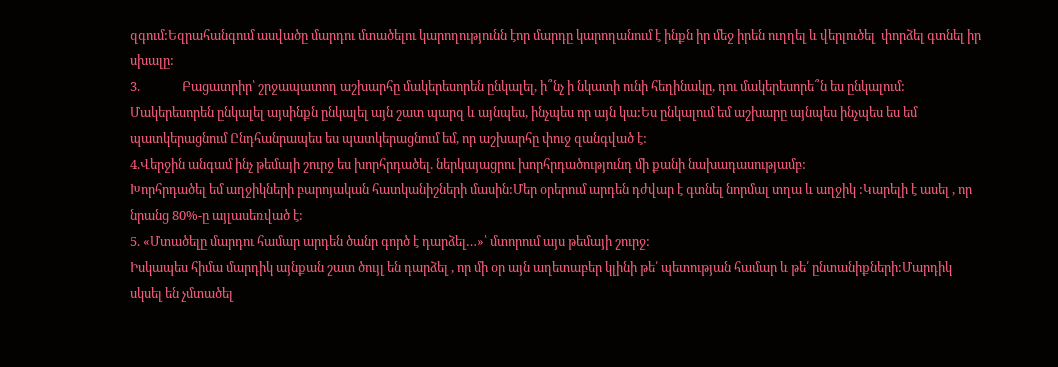զգում:Եզրահանգում ասվածը մարդու մտածելու կարողությունն էոր մարդը կարողանում է ինքն իր մեջ իրեն ուղղել և վերլուծել  փորձել գտնել իր սխալը:
3.              Բացատրիր՝ շրջապատող աշխարհը մակերեսորեն ընկալել, ի՞նչ ի նկատի ունի հեղինակը, դու մակերեսորե՞ն ես ընկալում:
Մակերեսորեն ընկալել այսինքն ընկալել այն շատ պարզ և այնպես, ինչպես որ այն կա:Ես ընկալում եմ աշխարը այնպես ինչպես ես եմ պատկերացնում Ընդհանրապես ես պատկերացնում եմ, որ աշխարհը փուջ զանգված է:
4.Վերջին անգամ ինչ թեմայի շուրջ ես խորհրդածել. ներկայացրու խորհրդածությունդ մի քանի նախադասությամբ:
Խորհրդածել եմ աղջիկների բարոյական հատկանիշների մասին:Մեր օրերում արդեն դժվար է գտնել նորմալ տղա և աղջիկ :Կարելի է ասել , որ նրանց 80%-ը այլասեռված է:
5. «Մտածելը մարդու համար արդեն ծանր գործ է դարձել…»՝ մտորում այս թեմայի շուրջ:
Իսկապես հիմա մարդիկ այնքան շատ ծույլ են դարձել , որ մի օր այն աղետաբեր կլինի թե՛ պետության համար և թե՛ ընտանիքների:Մարդիկ սկսել են չմտածել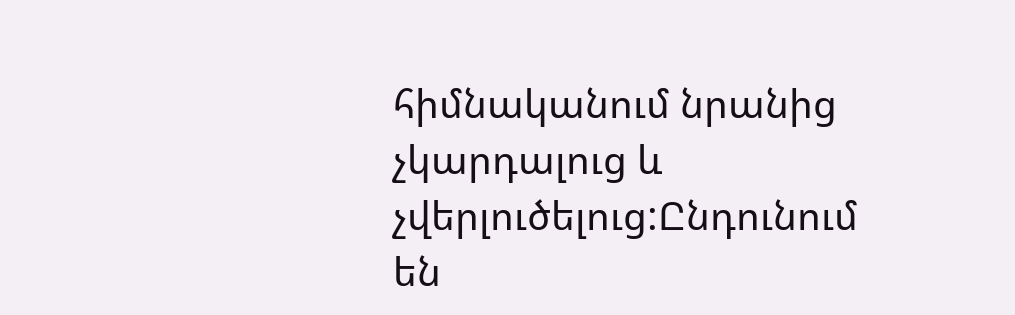հիմնականում նրանից չկարդալուց և չվերլուծելուց:Ընդունում են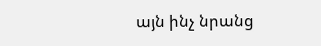այն ինչ նրանց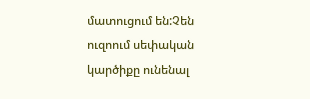մատուցում են:Չեն ուզոում սեփական կարծիքը ունենալ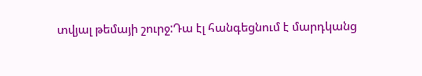տվյալ թեմայի շուրջ:Դա էլ հանգեցնում է մարդկանց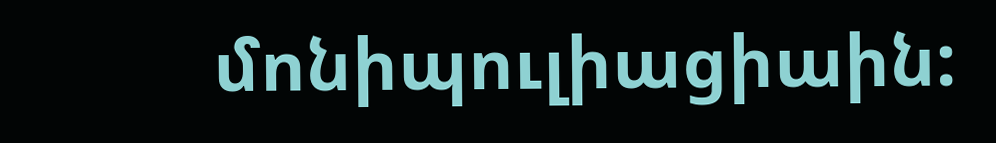մոնիպուլիացիաին: